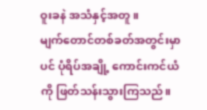ဝူးခနဲ အသံနှင့်အတူ။
မျက်တောင်တစ်ခတ်အတွင်းမှာပင် ပုံရိပ်အချို့ ကောင်းကင်ယံကို ဖြတ်သန်းသွားကြသည်။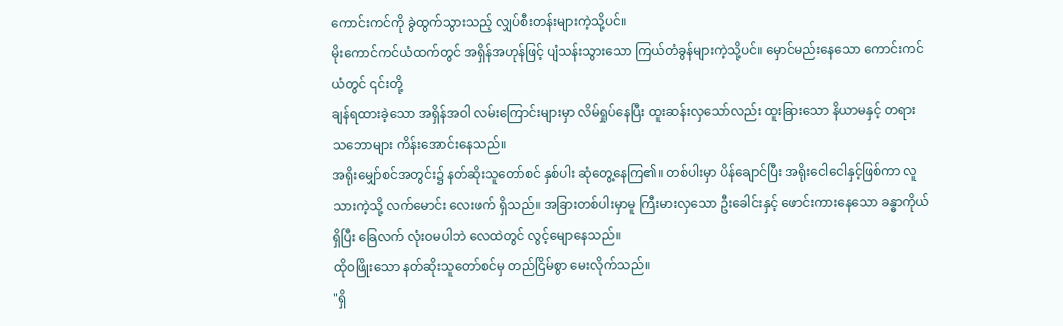ကောင်းကင်ကို ခွဲထွက်သွားသည့် လျှပ်စီးတန်းများကဲ့သို့ပင်။
မိုးကောင်ကင်ယံထက်တွင် အရှိန်အဟုန်ဖြင့် ပျံသန်းသွားသော ကြယ်တံခွန်များကဲ့သို့ပင်။ မှောင်မည်းနေသော ကောင်းကင်ယံတွင် ၎င်းတို့
ချန်ရထားခဲ့သော အရှိန်အဝါ လမ်းကြောင်းများမှာ လိမ်ရှုပ်နေပြီး ထူးဆန်းလှသော်လည်း ထူးခြားသော နိယာမနှင့် တရားသဘောများ ကိန်းအောင်းနေသည်။
အရိုးမျှော်စင်အတွင်း၌ နတ်ဆိုးသူတော်စင် နှစ်ပါး ဆုံတွေ့နေကြ၏။ တစ်ပါးမှာ ပိန်ချောင်ပြီး အရိုးငေါငေါနှင့်ဖြစ်ကာ လူသားကဲ့သို့ လက်မောင်း လေးဖက် ရှိသည်။ အခြားတစ်ပါးမှာမူ ကြီးမားလှသော ဦးခေါင်းနှင့် ဖောင်းကားနေသော ခန္ဓာကိုယ် ရှိပြီး ခြေလက် လုံးဝမပါဘဲ လေထဲတွင် လွင့်မျောနေသည်။
ထိုဝဖြိုးသော နတ်ဆိုးသူတော်စင်မှ တည်ငြိမ်စွာ မေးလိုက်သည်။
"ရှိ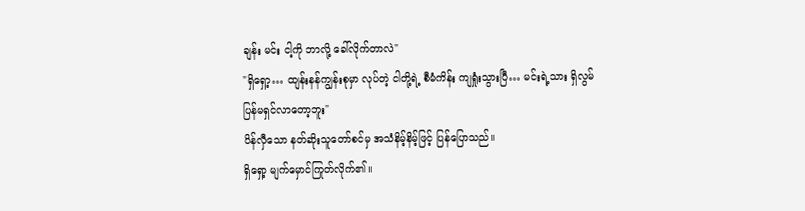ချန်း မင်း ငါ့ကို ဘာလို့ ခေါ်လိုက်တာလဲ"
"ရှိရှော့… ထျန်းနန်ကျွန်းစုမှာ လုပ်တဲ့ ငါတို့ရဲ့ စီမံကိန်း ကျရှုံးသွားပြီ… မင်းရဲ့သား ရှိလွမ် ပြန်မရှင်လာတော့ဘူး"
ပိန်လှီသော နတ်ဆိုးသူတော်စင်မှ အသံနိမ့်နိမ့်ဖြင့် ပြန်ပြောသည်။
ရှိရှော့ မျက်မှောင်ကြုတ်လိုက်၏။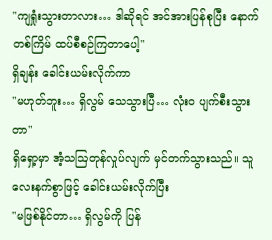"ကျရှုံးသွားတာလား… ဒါဆိုရင် အင်အားပြန်စုပြီး နောက်တစ်ကြိမ် ထပ်စီစဉ်ကြတာပေါ့"
ရှိချန်း ခေါင်းယမ်းလိုက်ကာ
"မဟုတ်ဘူး… ရှိလွမ် သေသွားပြီ… လုံးဝ ပျက်စီးသွားတာ"
ရှိရှော့မှာ အံ့သဩတုန်လှုပ်လျက် မှင်တက်သွားသည်။ သူ လေးနက်စွာဖြင့် ခေါင်းယမ်းလိုက်ပြီး
"မဖြစ်နိုင်တာ… ရှိလွမ်ကို ပြန်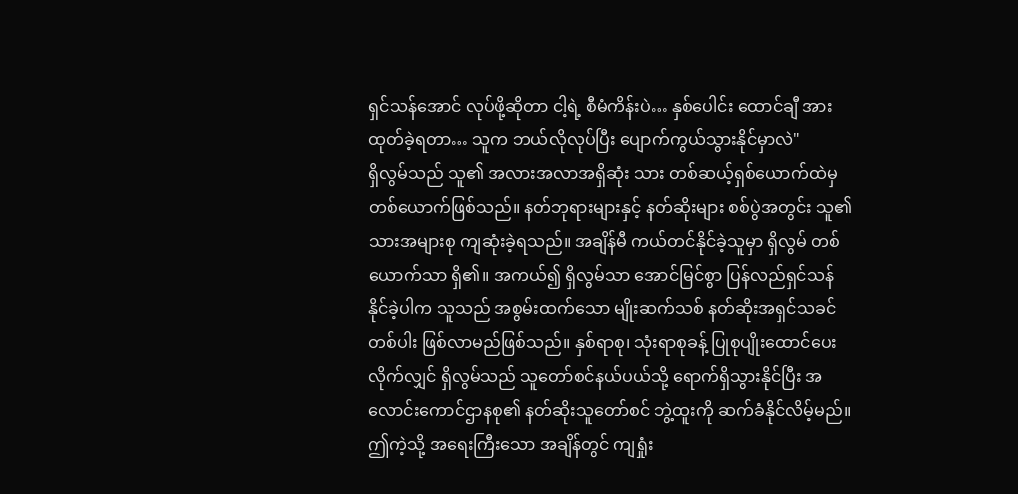ရှင်သန်အောင် လုပ်ဖို့ဆိုတာ ငါ့ရဲ့ စီမံကိန်းပဲ… နှစ်ပေါင်း ထောင်ချီ အားထုတ်ခဲ့ရတာ… သူက ဘယ်လိုလုပ်ပြီး ပျောက်ကွယ်သွားနိုင်မှာလဲ"
ရှိလွမ်သည် သူ၏ အလားအလာအရှိဆုံး သား တစ်ဆယ့်ရှစ်ယောက်ထဲမှ တစ်ယောက်ဖြစ်သည်။ နတ်ဘုရားများနှင့် နတ်ဆိုးများ စစ်ပွဲအတွင်း သူ၏ သားအများစု ကျဆုံးခဲ့ရသည်။ အချိန်မီ ကယ်တင်နိုင်ခဲ့သူမှာ ရှိလွမ် တစ်ယောက်သာ ရှိ၏။ အကယ်၍ ရှိလွမ်သာ အောင်မြင်စွာ ပြန်လည်ရှင်သန်နိုင်ခဲ့ပါက သူသည် အစွမ်းထက်သော မျိုးဆက်သစ် နတ်ဆိုးအရှင်သခင် တစ်ပါး ဖြစ်လာမည်ဖြစ်သည်။ နှစ်ရာစု၊ သုံးရာစုခန့် ပြုစုပျိုးထောင်ပေးလိုက်လျှင် ရှိလွမ်သည် သူတော်စင်နယ်ပယ်သို့ ရောက်ရှိသွားနိုင်ပြီး အလောင်းကောင်ဌာနစု၏ နတ်ဆိုးသူတော်စင် ဘွဲ့ထူးကို ဆက်ခံနိုင်လိမ့်မည်။
ဤကဲ့သို့ အရေးကြီးသော အချိန်တွင် ကျရှုံး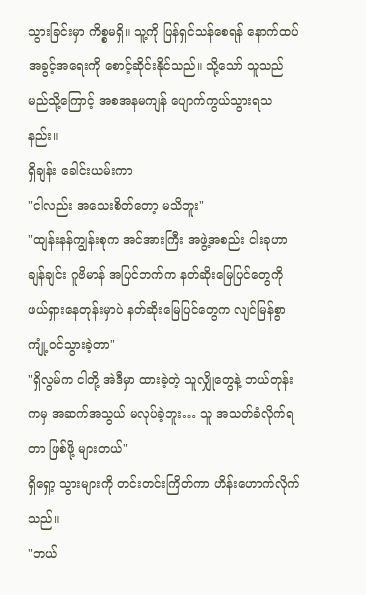သွားခြင်းမှာ ကိစ္စမရှိ။ သူ့ကို ပြန်ရှင်သန်စေရန် နောက်ထပ် အခွင့်အရေးကို စောင့်ဆိုင်းနိုင်သည်။ သို့သော် သူသည် မည်သို့ကြောင့် အစအနမကျန် ပျောက်ကွယ်သွားရသနည်း။
ရှိချန်း ခေါင်းယမ်းကာ
"ငါလည်း အသေးစိတ်တော့ မသိဘူး"
"ထျန်းနန်ကျွန်းစုက အင်အားကြီး အဖွဲ့အစည်း ငါးခုဟာ ချန်ချင်း ဂူဗိမာန် အပြင်ဘက်က နတ်ဆိုးမြေပြင်တွေကို ဖယ်ရှားနေတုန်းမှာပဲ နတ်ဆိုးမြေပြင်တွေက လျင်မြန်စွာ ကျုံ့ဝင်သွားခဲ့တာ"
"ရှိလွမ်က ငါတို့ အဲဒီမှာ ထားခဲ့တဲ့ သူလျှိုတွေနဲ့ ဘယ်တုန်းကမှ အဆက်အသွယ် မလုပ်ခဲ့ဘူး… သူ အသတ်ခံလိုက်ရတာ ဖြစ်ဖို့ များတယ်"
ရှိရှော့ သွားများကို တင်းတင်းကြိတ်ကာ ဟိန်းဟောက်လိုက်သည်။
"ဘယ်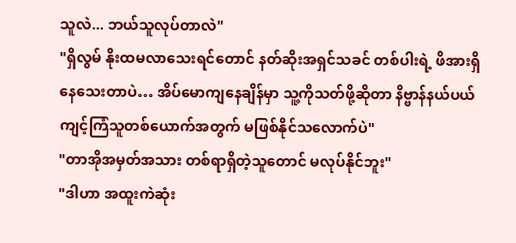သူလဲ... ဘယ်သူလုပ်တာလဲ"
"ရှိလွမ် နိုးထမလာသေးရင်တောင် နတ်ဆိုးအရှင်သခင် တစ်ပါးရဲ့ ဖိအားရှိနေသေးတာပဲ… အိပ်မောကျနေချိန်မှာ သူ့ကိုသတ်ဖို့ဆိုတာ နိဗ္ဗာန်နယ်ပယ် ကျင့်ကြံသူတစ်ယောက်အတွက် မဖြစ်နိုင်သလောက်ပဲ"
"တာအိုအမှတ်အသား တစ်ရာရှိတဲ့သူတောင် မလုပ်နိုင်ဘူး"
"ဒါဟာ အထူးကဲဆုံး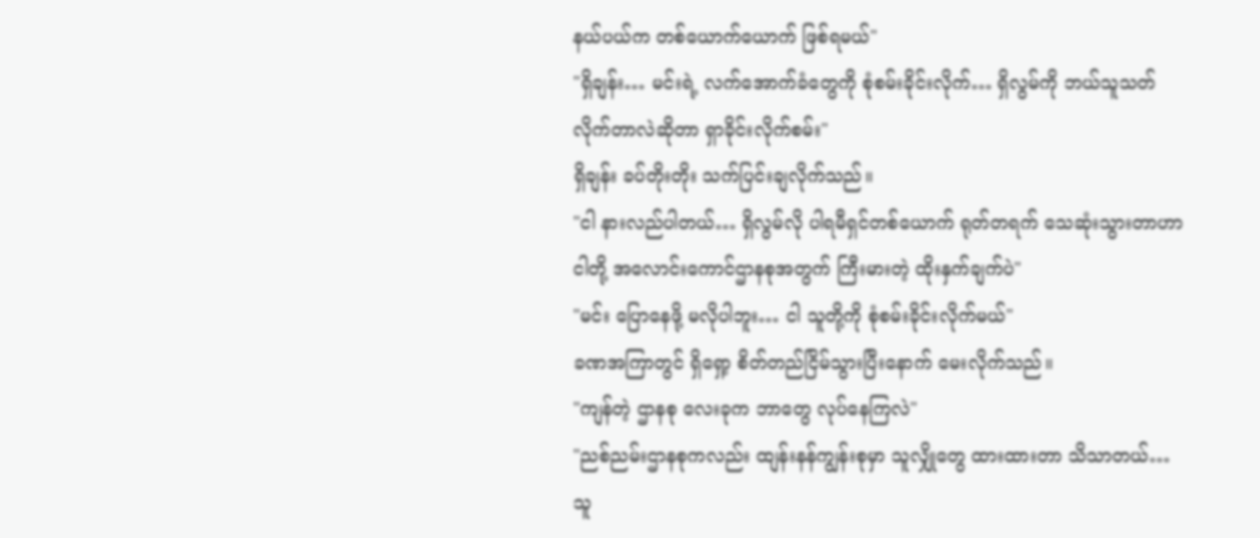နယ်ပယ်က တစ်ယောက်ယောက် ဖြစ်ရမယ်"
"ရှိချန်း… မင်းရဲ့ လက်အောက်ခံတွေကို စုံစမ်းခိုင်းလိုက်… ရှိလွမ်ကို ဘယ်သူသတ်လိုက်တာလဲဆိုတာ ရှာခိုင်းလိုက်စမ်း"
ရှိချန်း ခပ်တိုးတိုး သက်ပြင်းချလိုက်သည်။
"ငါ နားလည်ပါတယ်… ရှိလွမ်လို ပါရမီရှင်တစ်ယောက် ရုတ်တရက် သေဆုံးသွားတာဟာ ငါတို့ အလောင်းကောင်ဌာနစုအတွက် ကြီးမားတဲ့ ထိုးနှက်ချက်ပဲ"
"မင်း ပြောနေဖို့ မလိုပါဘူး… ငါ သူတို့ကို စုံစမ်းခိုင်းလိုက်မယ်"
ခဏအကြာတွင် ရှိရှော့ စိတ်တည်ငြိမ်သွားပြီးနောက် မေးလိုက်သည်။
"ကျန်တဲ့ ဌာနစု လေးခုက ဘာတွေ လုပ်နေကြလဲ"
"ညစ်ညမ်းဌာနစုကလည်း ထျန်းနန်ကျွန်းစုမှာ သူလျှိုတွေ ထားထားတာ သိသာတယ်… သူ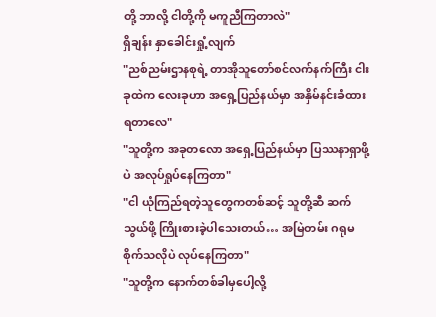တို့ ဘာလို့ ငါတို့ကို မကူညီကြတာလဲ"
ရှိချန်း နှာခေါင်းရှုံ့လျက်
"ညစ်ညမ်းဌာနစုရဲ့ တာအိုသူတော်စင်လက်နက်ကြီး ငါးခုထဲက လေးခုဟာ အရှေ့ပြည်နယ်မှာ အနှိမ်နင်းခံထားရတာလေ"
"သူတို့က အခုတလော အရှေ့ပြည်နယ်မှာ ပြဿနာရှာဖို့ပဲ အလုပ်ရှုပ်နေကြတာ"
"ငါ ယုံကြည်ရတဲ့သူတွေကတစ်ဆင့် သူတို့ဆီ ဆက်သွယ်ဖို့ ကြိုးစားခဲ့ပါသေးတယ်… အမြဲတမ်း ဂရုမစိုက်သလိုပဲ လုပ်နေကြတာ"
"သူတို့က နောက်တစ်ခါမှပေါ့လို့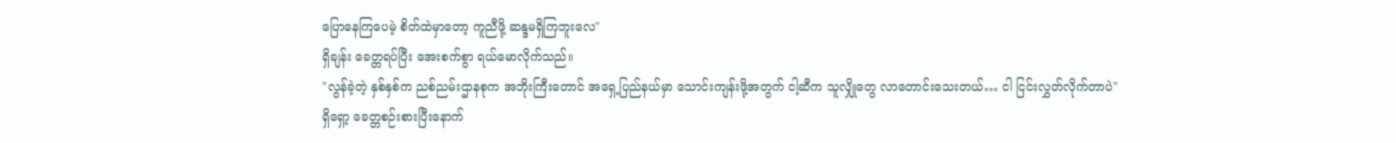ပြောနေကြပေမဲ့ စိတ်ထဲမှာတော့ ကူညီဖို့ ဆန္ဒမရှိကြဘူးလေ"
ရှိချန်း ခေတ္တရပ်ပြီး အေးစက်စွာ ရယ်မောလိုက်သည်။
"လွန်ခဲ့တဲ့ နှစ်နှစ်က ညစ်ညမ်းဌာနစုက အဘိုးကြီးတောင် အရှေ့ပြည်နယ်မှာ သောင်းကျန်းဖို့အတွက် ငါ့ဆီက သူလျှိုတွေ လာတောင်းသေးတယ်… ငါ ငြင်းလွှတ်လိုက်တာပဲ"
ရှိရှော့ ခေတ္တစဉ်းစားပြီးနောက်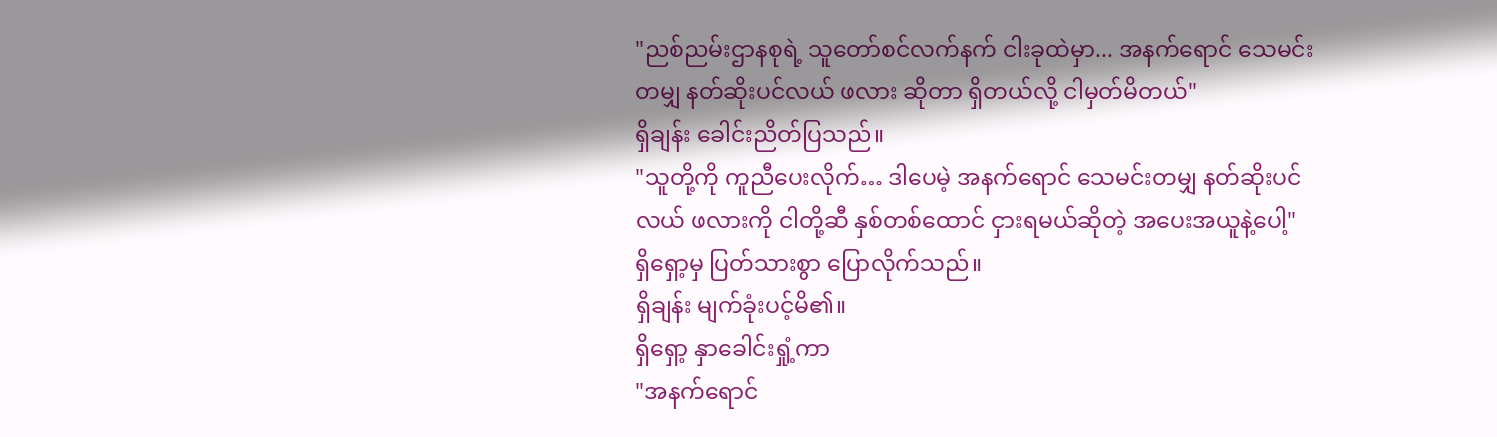"ညစ်ညမ်းဌာနစုရဲ့ သူတော်စင်လက်နက် ငါးခုထဲမှာ... အနက်ရောင် သေမင်းတမျှ နတ်ဆိုးပင်လယ် ဖလား ဆိုတာ ရှိတယ်လို့ ငါမှတ်မိတယ်"
ရှိချန်း ခေါင်းညိတ်ပြသည်။
"သူတို့ကို ကူညီပေးလိုက်… ဒါပေမဲ့ အနက်ရောင် သေမင်းတမျှ နတ်ဆိုးပင်လယ် ဖလားကို ငါတို့ဆီ နှစ်တစ်ထောင် ငှားရမယ်ဆိုတဲ့ အပေးအယူနဲ့ပေါ့"
ရှိရှော့မှ ပြတ်သားစွာ ပြောလိုက်သည်။
ရှိချန်း မျက်ခုံးပင့်မိ၏။
ရှိရှော့ နှာခေါင်းရှုံ့ကာ
"အနက်ရောင်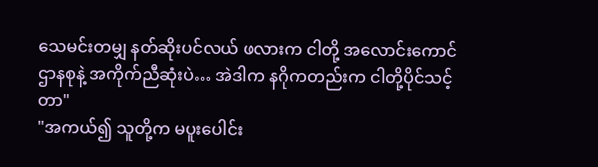သေမင်းတမျှ နတ်ဆိုးပင်လယ် ဖလားက ငါတို့ အလောင်းကောင်ဌာနစုနဲ့ အကိုက်ညီဆုံးပဲ… အဲဒါက နဂိုကတည်းက ငါတို့ပိုင်သင့်တာ"
"အကယ်၍ သူတို့က မပူးပေါင်း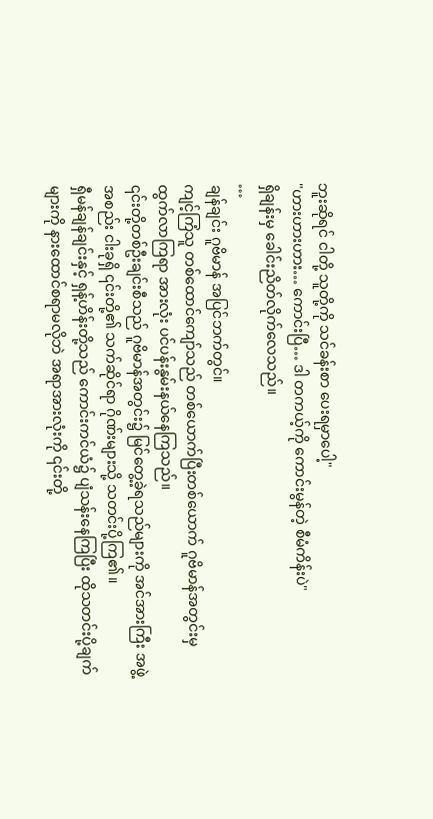ဘူးဆိုရင် ငါတို့ သူတို့ကို သင်ခန်းစာ ပေးရမှာပေါ့"
"ဟားဟားဟား… ကောင်းပြီ… ဒါ တကယ့်ကို ကောင်းမွန်တဲ့ စီမံကိန်းပဲ"
ရှိချန်းမှ ခေါင်းညိတ်လိုက်လေသည်။
…
ချန်ချင်း ဂူဗိမာန် အပြင်ဘက်တွင်။
ကျင့်ကြံသူ တစ်ထောင်ကျော်သည် တစ်ယောက်ပြီးတစ်ယောက် ဂူဗိမာန်အတွင်းမှ ထွက်လာကြရာ အားလုံး ပင်ပန်းနွမ်းနယ်နေကြသည်။
၎င်းတို့တစ်ဦးချင်းစီသည် ဂူဗိမာန်အတွင်း၌ မြင်တွေ့ခဲ့ရသည်များကို အင်အားကြီး အဖွဲ့အစည်း ငါးခုရှိ ၎င်းတို့၏ သက်ဆိုင်ရာ ဂိုဏ်းများသို့ သတင်းပို့ကြ၏။
ရှီမန်ချန်ချင်းနှင့် ရှန့်ဟိန်းတို့သည် ကောင်းကင်ယံ၌ ပျံသန်းနေကြပြီး ထိုသတင်းပို့ချက်များကို နားထောင်စရာမလိုဘဲ အရာအားလုံးကို ၎င်းတို့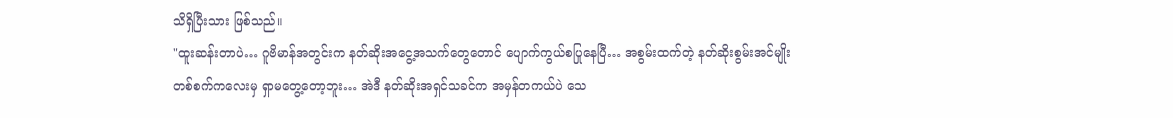သိရှိပြီးသား ဖြစ်သည်။
"ထူးဆန်းတာပဲ… ဂူဗိမာန်အတွင်းက နတ်ဆိုးအငွေ့အသက်တွေတောင် ပျောက်ကွယ်စပြုနေပြီ… အစွမ်းထက်တဲ့ နတ်ဆိုးစွမ်းအင်မျိုး တစ်စက်ကလေးမှ ရှာမတွေ့တော့ဘူး… အဲဒီ နတ်ဆိုးအရှင်သခင်က အမှန်တကယ်ပဲ သေ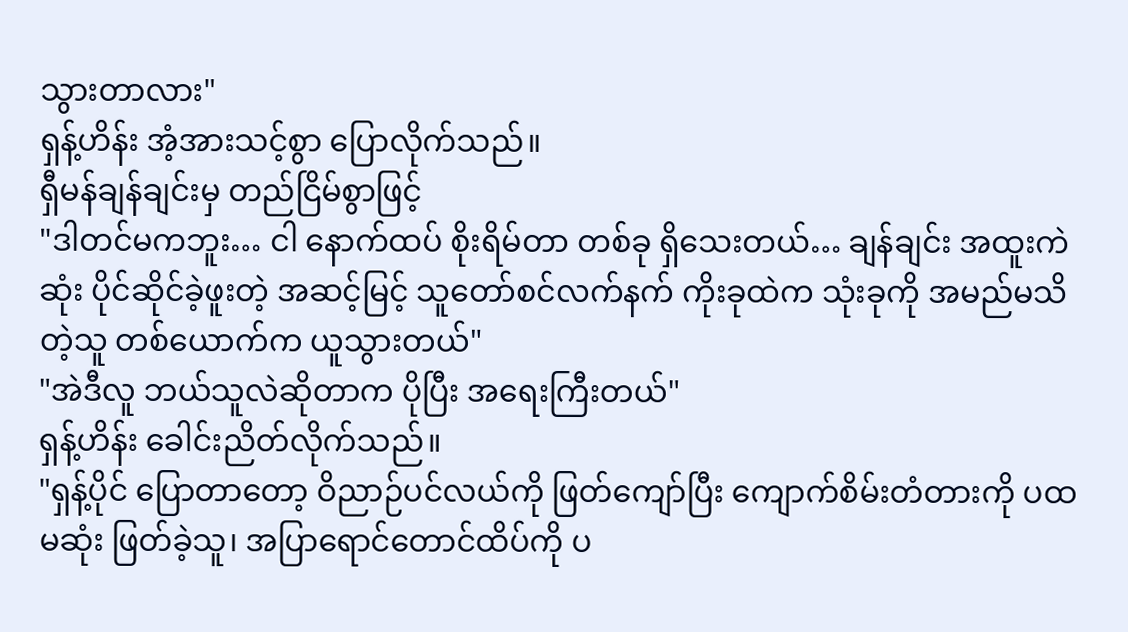သွားတာလား"
ရှန့်ဟိန်း အံ့အားသင့်စွာ ပြောလိုက်သည်။
ရှီမန်ချန်ချင်းမှ တည်ငြိမ်စွာဖြင့်
"ဒါတင်မကဘူး… ငါ နောက်ထပ် စိုးရိမ်တာ တစ်ခု ရှိသေးတယ်… ချန်ချင်း အထူးကဲဆုံး ပိုင်ဆိုင်ခဲ့ဖူးတဲ့ အဆင့်မြင့် သူတော်စင်လက်နက် ကိုးခုထဲက သုံးခုကို အမည်မသိတဲ့သူ တစ်ယောက်က ယူသွားတယ်"
"အဲဒီလူ ဘယ်သူလဲဆိုတာက ပိုပြီး အရေးကြီးတယ်"
ရှန့်ဟိန်း ခေါင်းညိတ်လိုက်သည်။
"ရှန့်ပိုင် ပြောတာတော့ ဝိညာဉ်ပင်လယ်ကို ဖြတ်ကျော်ပြီး ကျောက်စိမ်းတံတားကို ပထမဆုံး ဖြတ်ခဲ့သူ၊ အပြာရောင်တောင်ထိပ်ကို ပ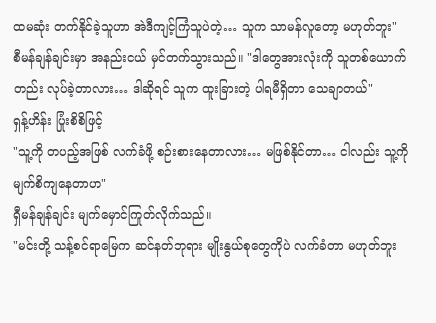ထမဆုံး တက်နိုင်ခဲ့သူဟာ အဲဒီကျင့်ကြံသူပဲတဲ့… သူက သာမန်လူတော့ မဟုတ်ဘူး"
စီမန်ချန်ချင်းမှာ အနည်းငယ် မှင်တက်သွားသည်။ "ဒါတွေအားလုံးကို သူတစ်ယောက်တည်း လုပ်ခဲ့တာလား… ဒါဆိုရင် သူက ထူးခြားတဲ့ ပါရမီရှိတာ သေချာတယ်"
ရှန့်ဟိန်း ပြုံးစိစိဖြင့်
"သူ့ကို တပည့်အဖြစ် လက်ခံဖို့ စဉ်းစားနေတာလား… မဖြစ်နိုင်တာ… ငါလည်း သူ့ကို မျက်စိကျနေတာဟ"
ရှီမန်ချန်ချင်း မျက်မှောင်ကြုတ်လိုက်သည်။
"မင်းတို့ သန့်စင်ရာမြေက ဆင်နတ်ဘုရား မျိုးနွယ်စုတွေကိုပဲ လက်ခံတာ မဟုတ်ဘူး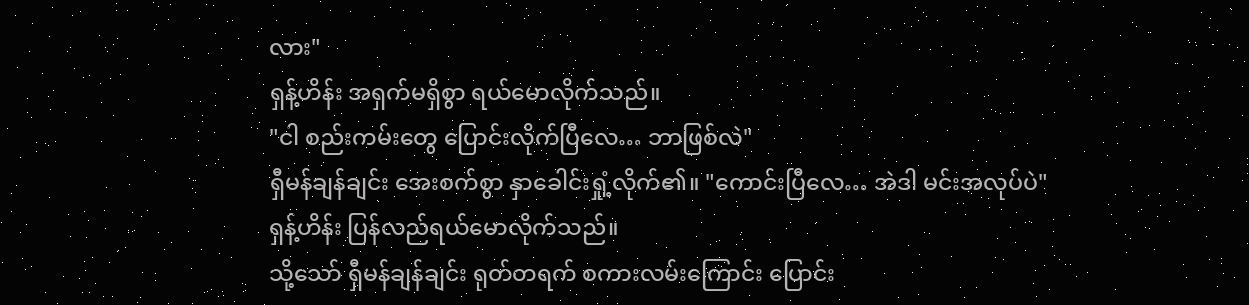လား"
ရှန့်ဟိန်း အရှက်မရှိစွာ ရယ်မောလိုက်သည်။
"ငါ စည်းကမ်းတွေ ပြောင်းလိုက်ပြီလေ… ဘာဖြစ်လဲ"
ရှီမန်ချန်ချင်း အေးစက်စွာ နှာခေါင်းရှုံ့လိုက်၏။ "ကောင်းပြီလေ… အဲဒါ မင်းအလုပ်ပဲ"
ရှန့်ဟိန်း ပြန်လည်ရယ်မောလိုက်သည်။
သို့သော် ရှီမန်ချန်ချင်း ရုတ်တရက် စကားလမ်းကြောင်း ပြောင်း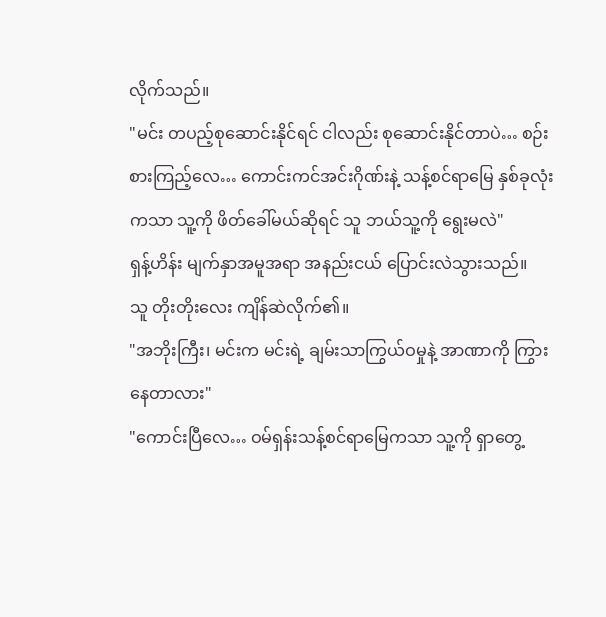လိုက်သည်။
"မင်း တပည့်စုဆောင်းနိုင်ရင် ငါလည်း စုဆောင်းနိုင်တာပဲ… စဉ်းစားကြည့်လေ… ကောင်းကင်အင်းဂိုဏ်းနဲ့ သန့်စင်ရာမြေ နှစ်ခုလုံးကသာ သူ့ကို ဖိတ်ခေါ်မယ်ဆိုရင် သူ ဘယ်သူ့ကို ရွေးမလဲ"
ရှန့်ဟိန်း မျက်နှာအမူအရာ အနည်းငယ် ပြောင်းလဲသွားသည်။
သူ တိုးတိုးလေး ကျိန်ဆဲလိုက်၏။
"အဘိုးကြီး၊ မင်းက မင်းရဲ့ ချမ်းသာကြွယ်ဝမှုနဲ့ အာဏာကို ကြွားနေတာလား"
"ကောင်းပြီလေ… ဝမ်ရှန်းသန့်စင်ရာမြေကသာ သူ့ကို ရှာတွေ့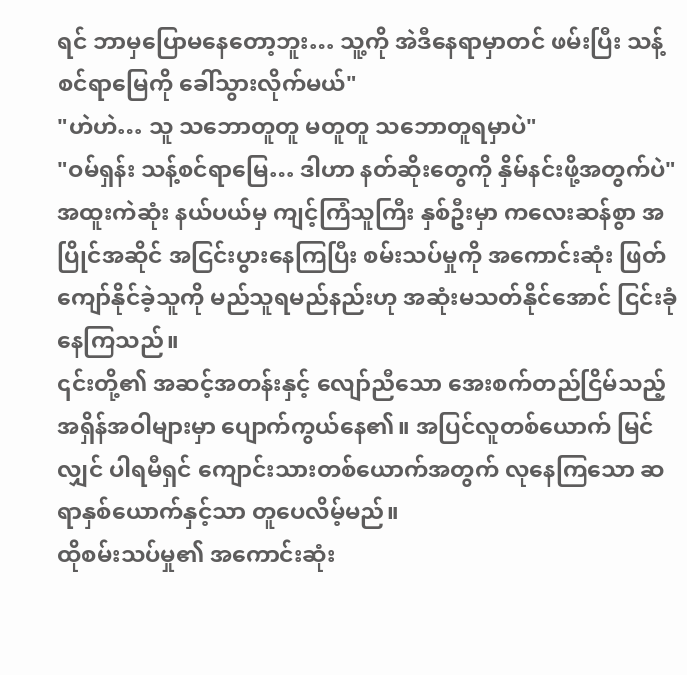ရင် ဘာမှပြောမနေတော့ဘူး… သူ့ကို အဲဒီနေရာမှာတင် ဖမ်းပြီး သန့်စင်ရာမြေကို ခေါ်သွားလိုက်မယ်"
"ဟဲဟဲ… သူ သဘောတူတူ မတူတူ သဘောတူရမှာပဲ"
"ဝမ်ရှန်း သန့်စင်ရာမြေ… ဒါဟာ နတ်ဆိုးတွေကို နှိမ်နင်းဖို့အတွက်ပဲ"
အထူးကဲဆုံး နယ်ပယ်မှ ကျင့်ကြံသူကြီး နှစ်ဦးမှာ ကလေးဆန်စွာ အပြိုင်အဆိုင် အငြင်းပွားနေကြပြီး စမ်းသပ်မှုကို အကောင်းဆုံး ဖြတ်ကျော်နိုင်ခဲ့သူကို မည်သူရမည်နည်းဟု အဆုံးမသတ်နိုင်အောင် ငြင်းခုံနေကြသည်။
၎င်းတို့၏ အဆင့်အတန်းနှင့် လျော်ညီသော အေးစက်တည်ငြိမ်သည့် အရှိန်အဝါများမှာ ပျောက်ကွယ်နေ၏။ အပြင်လူတစ်ယောက် မြင်လျှင် ပါရမီရှင် ကျောင်းသားတစ်ယောက်အတွက် လုနေကြသော ဆရာနှစ်ယောက်နှင့်သာ တူပေလိမ့်မည်။
ထိုစမ်းသပ်မှု၏ အကောင်းဆုံး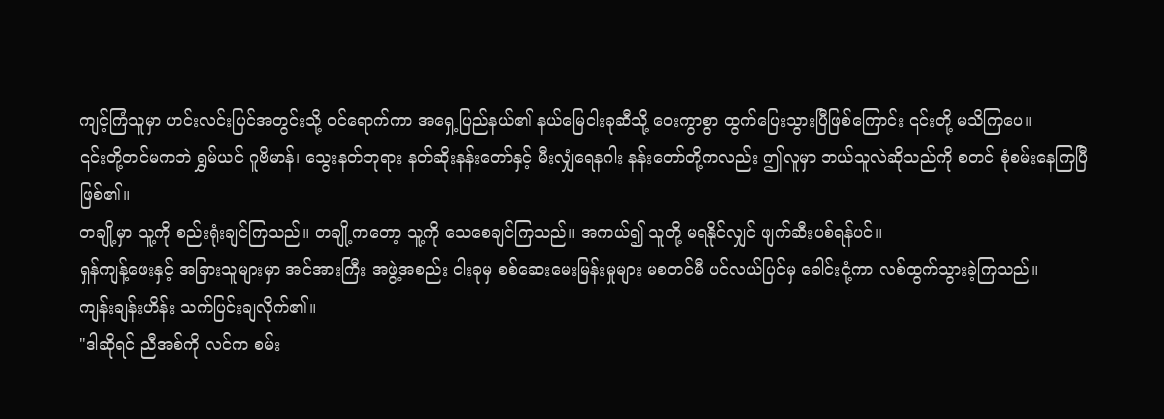ကျင့်ကြံသူမှာ ဟင်းလင်းပြင်အတွင်းသို့ ဝင်ရောက်ကာ အရှေ့ပြည်နယ်၏ နယ်မြေငါးခုဆီသို့ ဝေးကွာစွာ ထွက်ပြေးသွားပြီဖြစ်ကြောင်း ၎င်းတို့ မသိကြပေ။
၎င်းတို့တင်မကဘဲ ရွှမ်ယင် ဂူဗိမာန်၊ သွေးနတ်ဘုရား နတ်ဆိုးနန်းတော်နှင့် မီးလျှံရေနဂါး နန်းတော်တို့ကလည်း ဤလူမှာ ဘယ်သူလဲဆိုသည်ကို စတင် စုံစမ်းနေကြပြီ ဖြစ်၏။
တချို့မှာ သူ့ကို စည်းရုံးချင်ကြသည်။ တချို့ကတော့ သူ့ကို သေစေချင်ကြသည်။ အကယ်၍ သူတို့ မရနိုင်လျှင် ဖျက်ဆီးပစ်ရန်ပင်။
ရှန်ကျန့်ဖေးနှင့် အခြားသူများမှာ အင်အားကြီး အဖွဲ့အစည်း ငါးခုမှ စစ်ဆေးမေးမြန်းမှုများ မစတင်မီ ပင်လယ်ပြင်မှ ခေါင်းငုံ့ကာ လစ်ထွက်သွားခဲ့ကြသည်။
ကျန်းချန်းဟိန်း သက်ပြင်းချလိုက်၏။
"ဒါဆိုရင် ညီအစ်ကို လင်က စမ်း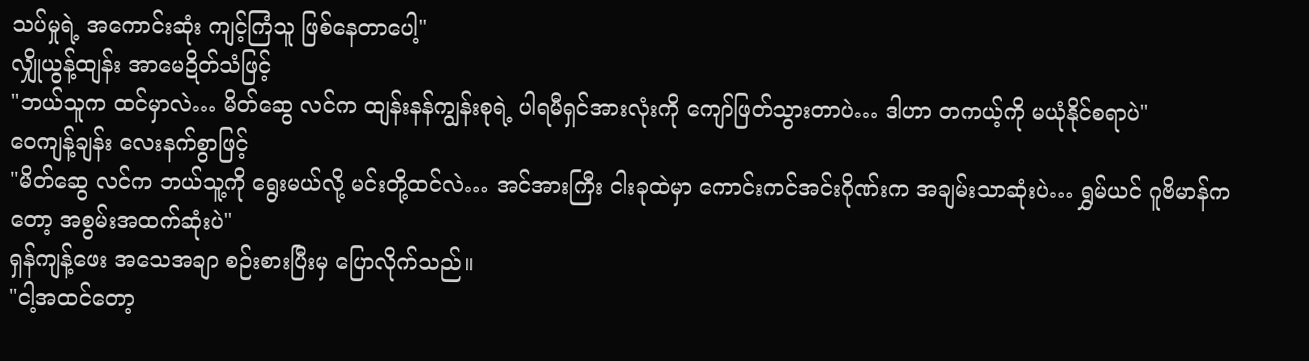သပ်မှုရဲ့ အကောင်းဆုံး ကျင့်ကြံသူ ဖြစ်နေတာပေါ့"
လျှိုယွန့်ထျန်း အာမေဍိတ်သံဖြင့်
"ဘယ်သူက ထင်မှာလဲ… မိတ်ဆွေ လင်က ထျန်းနန်ကျွန်းစုရဲ့ ပါရမီရှင်အားလုံးကို ကျော်ဖြတ်သွားတာပဲ… ဒါဟာ တကယ့်ကို မယုံနိုင်စရာပဲ"
ဝေကျန့်ချန်း လေးနက်စွာဖြင့်
"မိတ်ဆွေ လင်က ဘယ်သူ့ကို ရွေးမယ်လို့ မင်းတို့ထင်လဲ… အင်အားကြီး ငါးခုထဲမှာ ကောင်းကင်အင်းဂိုဏ်းက အချမ်းသာဆုံးပဲ… ရွှမ်ယင် ဂူဗိမာန်ကတော့ အစွမ်းအထက်ဆုံးပဲ"
ရှန်ကျန့်ဖေး အသေအချာ စဉ်းစားပြီးမှ ပြောလိုက်သည်။
"ငါ့အထင်တော့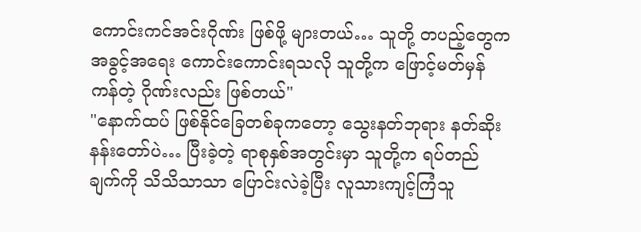ကောင်းကင်အင်းဂိုဏ်း ဖြစ်ဖို့ များတယ်… သူတို့ တပည့်တွေက အခွင့်အရေး ကောင်းကောင်းရသလို သူတို့က ဖြောင့်မတ်မှန်ကန်တဲ့ ဂိုဏ်းလည်း ဖြစ်တယ်"
"နောက်ထပ် ဖြစ်နိုင်ခြေတစ်ခုကတော့ သွေးနတ်ဘုရား နတ်ဆိုးနန်းတော်ပဲ… ပြီးခဲ့တဲ့ ရာစုနှစ်အတွင်းမှာ သူတို့က ရပ်တည်ချက်ကို သိသိသာသာ ပြောင်းလဲခဲ့ပြီး လူသားကျင့်ကြံသူ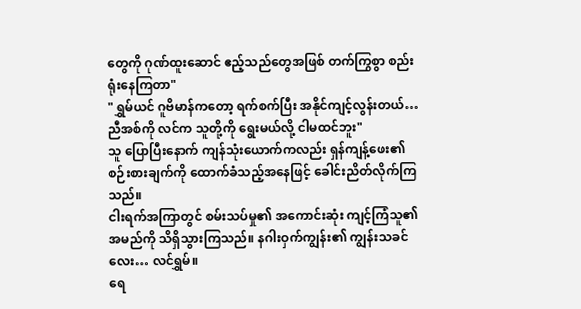တွေကို ဂုဏ်ထူးဆောင် ဧည့်သည်တွေအဖြစ် တက်ကြွစွာ စည်းရုံးနေကြတာ"
"ရွှမ်ယင် ဂူဗိမာန်ကတော့ ရက်စက်ပြီး အနိုင်ကျင့်လွန်းတယ်… ညီအစ်ကို လင်က သူတို့ကို ရွေးမယ်လို့ ငါမထင်ဘူး"
သူ ပြောပြီးနောက် ကျန်သုံးယောက်ကလည်း ရှန်ကျန့်ဖေး၏ စဉ်းစားချက်ကို ထောက်ခံသည့်အနေဖြင့် ခေါင်းညိတ်လိုက်ကြသည်။
ငါးရက်အကြာတွင် စမ်းသပ်မှု၏ အကောင်းဆုံး ကျင့်ကြံသူ၏ အမည်ကို သိရှိသွားကြသည်။ နဂါးဝှက်ကျွန်း၏ ကျွန်းသခင်လေး… လင်ရွှမ်။
ရေ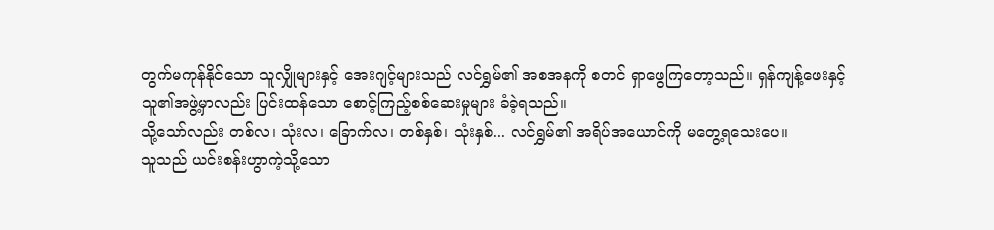တွက်မကုန်နိုင်သော သူလျှိုများနှင့် အေးဂျင့်များသည် လင်ရွှမ်၏ အစအနကို စတင် ရှာဖွေကြတော့သည်။ ရှန်ကျန့်ဖေးနှင့် သူ၏အဖွဲ့မှာလည်း ပြင်းထန်သော စောင့်ကြည့်စစ်ဆေးမှုများ ခံခဲ့ရသည်။
သို့သော်လည်း တစ်လ၊ သုံးလ၊ ခြောက်လ၊ တစ်နှစ်၊ သုံးနှစ်... လင်ရွှမ်၏ အရိပ်အယောင်ကို မတွေ့ရသေးပေ။
သူသည် ယင်းစန်းဟွာကဲ့သို့သော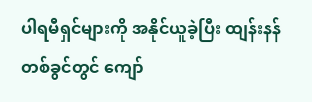ပါရမီရှင်များကို အနိုင်ယူခဲ့ပြီး ထျန်းနန် တစ်ခွင်တွင် ကျော်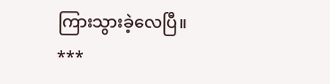ကြားသွားခဲ့လေပြီ။
***